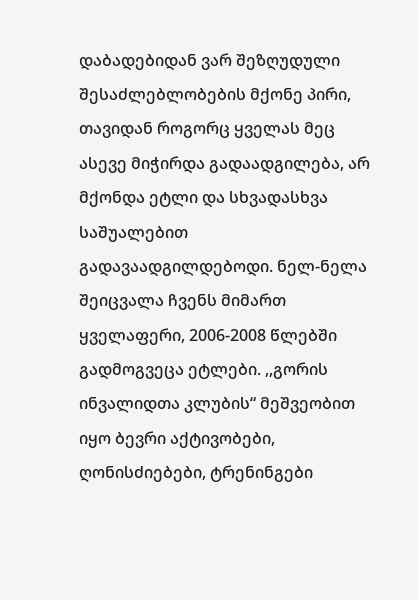დაბადებიდან ვარ შეზღუდული შესაძლებლობების მქონე პირი, თავიდან როგორც ყველას მეც ასევე მიჭირდა გადაადგილება, არ მქონდა ეტლი და სხვადასხვა საშუალებით გადავაადგილდებოდი. ნელ-ნელა შეიცვალა ჩვენს მიმართ ყველაფერი, 2006-2008 წლებში
გადმოგვეცა ეტლები. ,,გორის ინვალიდთა კლუბის“ მეშვეობით იყო ბევრი აქტივობები, ღონისძიებები, ტრენინგები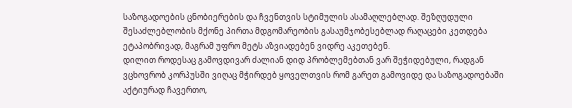საზოგადოების ცნობიერების და ჩვენთვის სტიმულის ასამაღლებლად. შეზღუდული შესაძლებლობის მქონე პირთა მდგომარეობის გასაუმჯობესებლად რაღაცები კეთდება ეტაპობრივად, მაგრამ უფრო მეტს აზვიადებენ ვიდრე აკეთებენ.
დილით როდესაც გამოვდივარ ძალიან დიდ პრობლემებთან ვარ შეჭიდებული, რადგან ვცხოვრობ კორპუსში ვიღაც მჭირდებ ყოველთვის რომ გარეთ გამოვიდე და საზოგადოებაში აქტიურად ჩავერთო,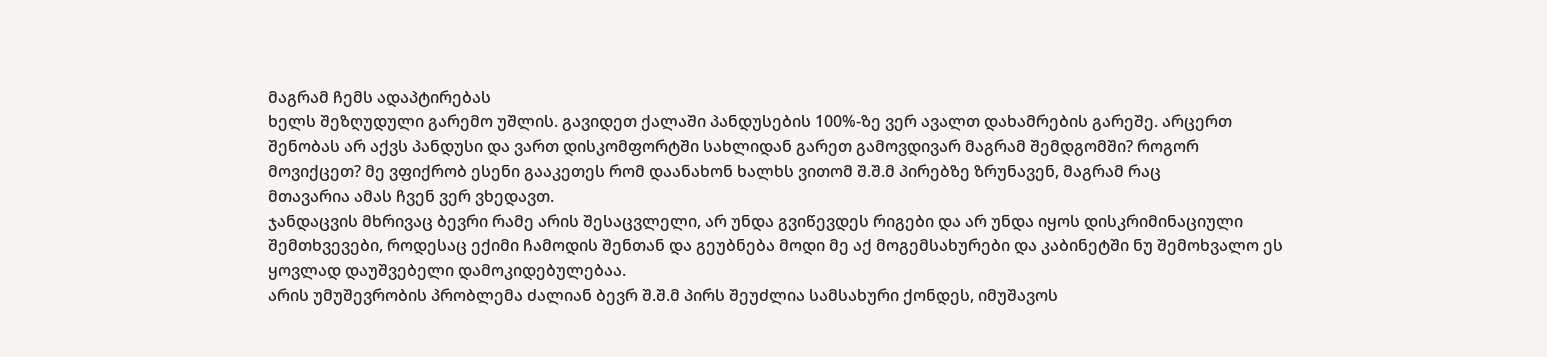მაგრამ ჩემს ადაპტირებას
ხელს შეზღუდული გარემო უშლის. გავიდეთ ქალაში პანდუსების 100%-ზე ვერ ავალთ დახამრების გარეშე. არცერთ შენობას არ აქვს პანდუსი და ვართ დისკომფორტში სახლიდან გარეთ გამოვდივარ მაგრამ შემდგომში? როგორ მოვიქცეთ? მე ვფიქრობ ესენი გააკეთეს რომ დაანახონ ხალხს ვითომ შ.შ.მ პირებზე ზრუნავენ, მაგრამ რაც
მთავარია ამას ჩვენ ვერ ვხედავთ.
ჯანდაცვის მხრივაც ბევრი რამე არის შესაცვლელი, არ უნდა გვიწევდეს რიგები და არ უნდა იყოს დისკრიმინაციული შემთხვევები, როდესაც ექიმი ჩამოდის შენთან და გეუბნება მოდი მე აქ მოგემსახურები და კაბინეტში ნუ შემოხვალო ეს ყოვლად დაუშვებელი დამოკიდებულებაა.
არის უმუშევრობის პრობლემა ძალიან ბევრ შ.შ.მ პირს შეუძლია სამსახური ქონდეს, იმუშავოს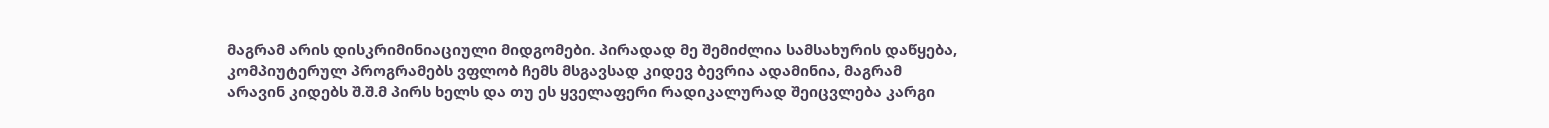მაგრამ არის დისკრიმინიაციული მიდგომები. პირადად მე შემიძლია სამსახურის დაწყება, კომპიუტერულ პროგრამებს ვფლობ ჩემს მსგავსად კიდევ ბევრია ადამინია, მაგრამ არავინ კიდებს შ.შ.მ პირს ხელს და თუ ეს ყველაფერი რადიკალურად შეიცვლება კარგი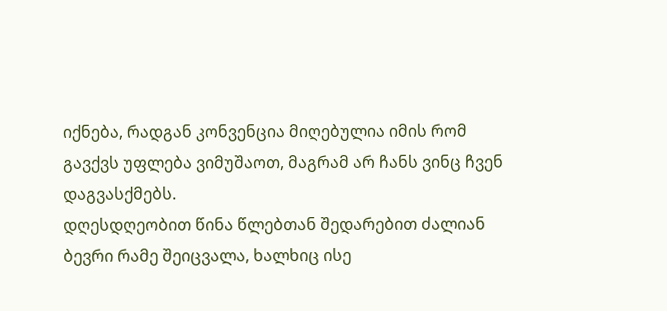იქნება, რადგან კონვენცია მიღებულია იმის რომ გავქვს უფლება ვიმუშაოთ, მაგრამ არ ჩანს ვინც ჩვენ დაგვასქმებს.
დღესდღეობით წინა წლებთან შედარებით ძალიან ბევრი რამე შეიცვალა, ხალხიც ისე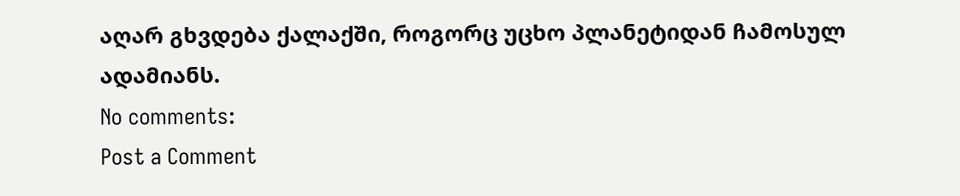აღარ გხვდება ქალაქში, როგორც უცხო პლანეტიდან ჩამოსულ ადამიანს.
No comments:
Post a Comment